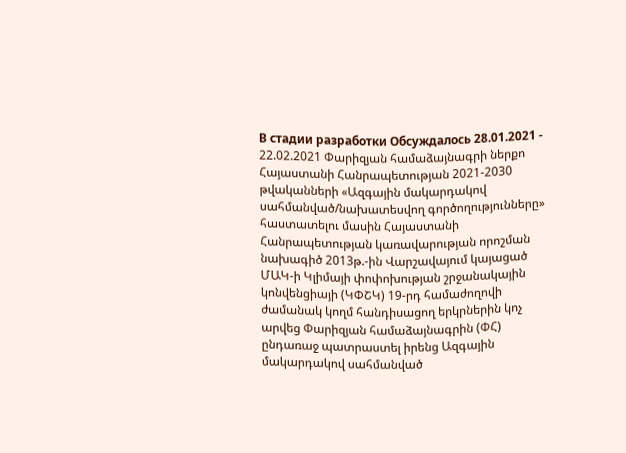В стадии разработки Обсуждалось 28.01.2021 - 22.02.2021 Փարիզյան համաձայնագրի ներքո Հայաստանի Հանրապետության 2021-2030 թվականների «Ազգային մակարդակով սահմանված/նախատեսվող գործողությունները» հաստատելու մասին Հայաստանի Հանրապետության կառավարության որոշման նախագիծ 2013թ.-ին Վարշավայում կայացած ՄԱԿ-ի Կլիմայի փոփոխության շրջանակային կոնվենցիայի (ԿՓՇԿ) 19-րդ համաժողովի ժամանակ կողմ հանդիսացող երկրներին կոչ արվեց Փարիզյան համաձայնագրին (ՓՀ) ընդառաջ պատրաստել իրենց Ազգային մակարդակով սահմանված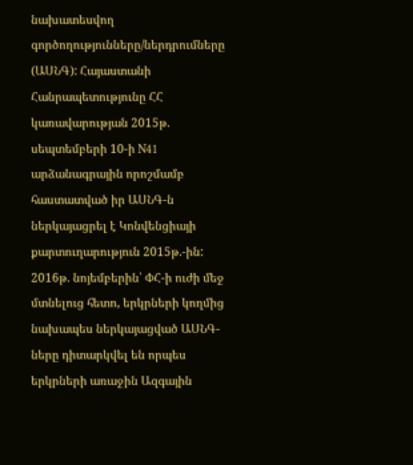նախատեսվող գործողությունները/ներդրումները (ԱՍՆԳ): Հայաստանի Հանրապետությունը ՀՀ կառավարության 2015թ. սեպտեմբերի 10-ի N41 արձանագրային որոշմամբ հաստատված իր ԱՍՆԳ-ն ներկայացրել է Կոնվենցիայի քարտուղարություն 2015թ.-ին: 2016թ. նոյեմբերին՝ ՓՀ-ի ուժի մեջ մտնելուց հետո, երկրների կողմից նախապես ներկայացված ԱՍՆԳ-ները դիտարկվել են որպես երկրների առաջին Ազգային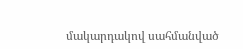մակարդակով սահմանված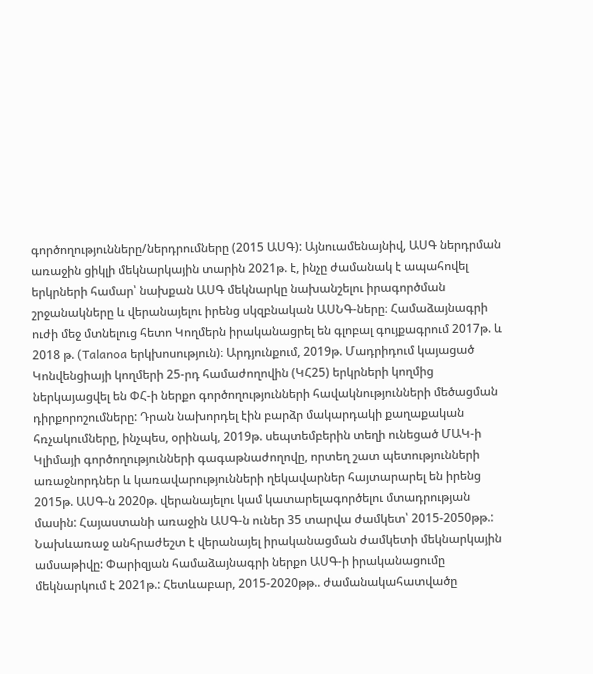գործողությունները/ներդրումները (2015 ԱՍԳ): Այնուամենայնիվ, ԱՍԳ ներդրման առաջին ցիկլի մեկնարկային տարին 2021թ. է, ինչը ժամանակ է ապահովել երկրների համար՝ նախքան ԱՍԳ մեկնարկը նախանշելու իրագործման շրջանակները և վերանայելու իրենց սկզբնական ԱՍՆԳ-ները։ Համաձայնագրի ուժի մեջ մտնելուց հետո Կողմերն իրականացրել են գլոբալ գույքագրում 2017թ. և 2018 թ. (Talanoa երկխոսություն)։ Արդյունքում, 2019թ. Մադրիդում կայացած Կոնվենցիայի կողմերի 25-րդ համաժողովին (ԿՀ25) երկրների կողմից ներկայացվել են ՓՀ-ի ներքո գործողությունների հավակնությունների մեծացման դիրքորոշումները: Դրան նախորդել էին բարձր մակարդակի քաղաքական հռչակումները, ինչպես, օրինակ, 2019թ. սեպտեմբերին տեղի ունեցած ՄԱԿ-ի Կլիմայի գործողությունների գագաթնաժողովը, որտեղ շատ պետությունների առաջնորդներ և կառավարությունների ղեկավարներ հայտարարել են իրենց 2015թ. ԱՍԳ-ն 2020թ. վերանայելու կամ կատարելագործելու մտադրության մասին: Հայաստանի առաջին ԱՍԳ-ն ուներ 35 տարվա ժամկետ՝ 2015-2050թթ.: Նախևառաջ անհրաժեշտ է վերանայել իրականացման ժամկետի մեկնարկային ամսաթիվը: Փարիզյան համաձայնագրի ներքո ԱՍԳ-ի իրականացումը մեկնարկում է 2021թ.: Հետևաբար, 2015-2020թթ.. ժամանակահատվածը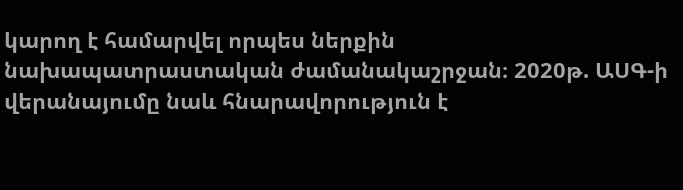կարող է համարվել որպես ներքին նախապատրաստական ժամանակաշրջան։ 2020թ. ԱՍԳ-ի վերանայումը նաև հնարավորություն է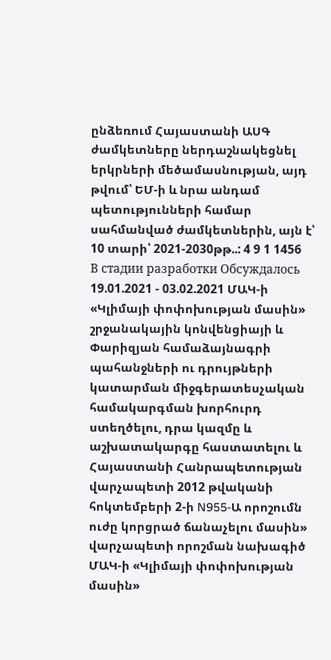ընձեռում Հայաստանի ԱՍԳ ժամկետները ներդաշնակեցնել երկրների մեծամասնության, այդ թվում՝ ԵՄ-ի և նրա անդամ պետությունների համար սահմանված ժամկետներին, այն է՝ 10 տարի՝ 2021-2030թթ..: 4 9 1 1456
В стадии разработки Обсуждалось 19.01.2021 - 03.02.2021 ՄԱԿ-ի «Կլիմայի փոփոխության մասին» շրջանակային կոնվենցիայի և Փարիզյան համաձայնագրի պահանջների ու դրույթների կատարման միջգերատեսչական համակարգման խորհուրդ ստեղծելու, դրա կազմը և աշխատակարգը հաստատելու և Հայաստանի Հանրապետության վարչապետի 2012 թվականի հոկտեմբերի 2-ի N955-Ա որոշումն ուժը կորցրած ճանաչելու մասին» վարչապետի որոշման նախագիծ ՄԱԿ-ի «Կլիմայի փոփոխության մասին»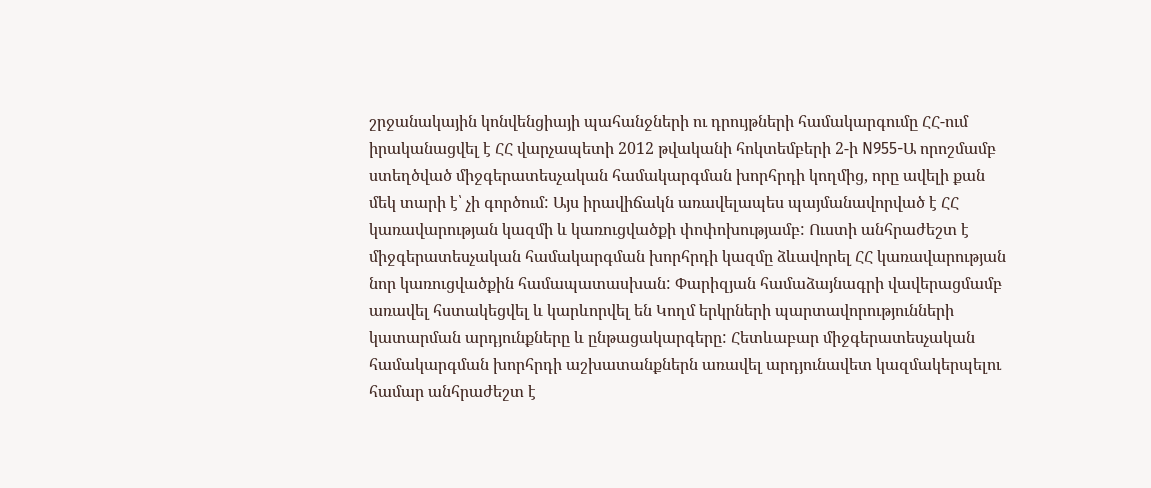շրջանակային կոնվենցիայի պահանջների ու դրույթների համակարգումը ՀՀ-ում իրականացվել է ՀՀ վարչապետի 2012 թվականի հոկտեմբերի 2-ի N955-Ա որոշմամբ ստեղծված միջգերատեսչական համակարգման խորհրդի կողմից, որը ավելի քան մեկ տարի է՝ չի գործում: Այս իրավիճակն առավելապես պայմանավորված է ՀՀ կառավարության կազմի և կառուցվածքի փոփոխությամբ: Ուստի անհրաժեշտ է միջգերատեսչական համակարգման խորհրդի կազմը ձևավորել ՀՀ կառավարության նոր կառուցվածքին համապատասխան: Փարիզյան համաձայնագրի վավերացմամբ առավել հստակեցվել և կարևորվել են Կողմ երկրների պարտավորությունների կատարման արդյունքները և ընթացակարգերը: Հետևաբար միջգերատեսչական համակարգման խորհրդի աշխատանքներն առավել արդյունավետ կազմակերպելու համար անհրաժեշտ է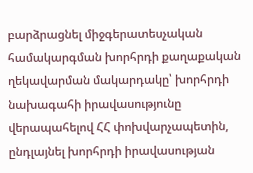բարձրացնել միջգերատեսչական համակարգման խորհրդի քաղաքական ղեկավարման մակարդակը՝ խորհրդի նախագահի իրավասությունը վերապահելով ՀՀ փոխվարչապետին, ընդլայնել խորհրդի իրավասության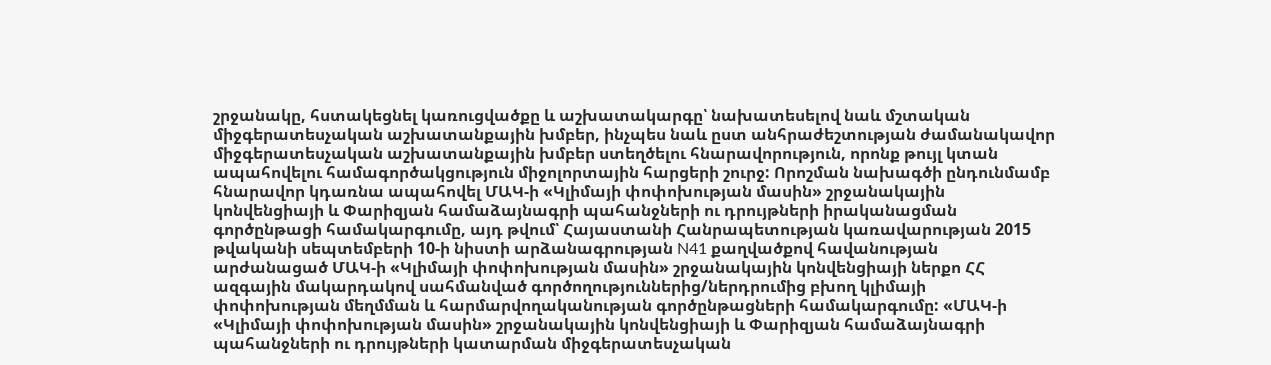շրջանակը, հստակեցնել կառուցվածքը և աշխատակարգը՝ նախատեսելով նաև մշտական միջգերատեսչական աշխատանքային խմբեր, ինչպես նաև ըստ անհրաժեշտության ժամանակավոր միջգերատեսչական աշխատանքային խմբեր ստեղծելու հնարավորություն, որոնք թույլ կտան ապահովելու համագործակցություն միջոլորտային հարցերի շուրջ: Որոշման նախագծի ընդունմամբ հնարավոր կդառնա ապահովել ՄԱԿ-ի «Կլիմայի փոփոխության մասին» շրջանակային կոնվենցիայի և Փարիզյան համաձայնագրի պահանջների ու դրույթների իրականացման գործընթացի համակարգումը, այդ թվում՝ Հայաստանի Հանրապետության կառավարության 2015 թվականի սեպտեմբերի 10-ի նիստի արձանագրության N41 քաղվածքով հավանության արժանացած ՄԱԿ-ի «Կլիմայի փոփոխության մասին» շրջանակային կոնվենցիայի ներքո ՀՀ ազգային մակարդակով սահմանված գործողություններից/ներդրումից բխող կլիմայի փոփոխության մեղմման և հարմարվողականության գործընթացների համակարգումը: «ՄԱԿ-ի «Կլիմայի փոփոխության մասին» շրջանակային կոնվենցիայի և Փարիզյան համաձայնագրի պահանջների ու դրույթների կատարման միջգերատեսչական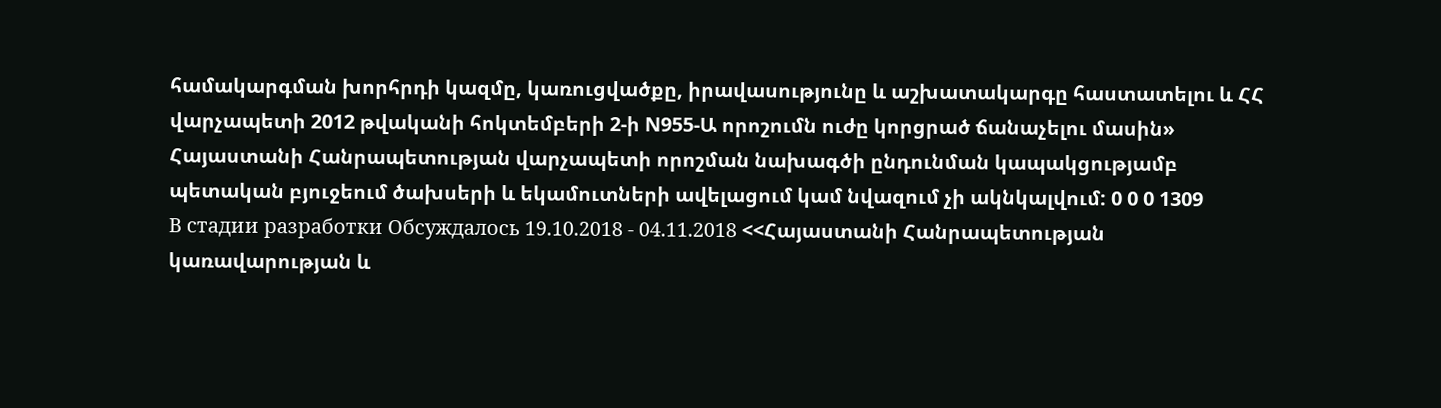համակարգման խորհրդի կազմը, կառուցվածքը, իրավասությունը և աշխատակարգը հաստատելու և ՀՀ վարչապետի 2012 թվականի հոկտեմբերի 2-ի N955-Ա որոշումն ուժը կորցրած ճանաչելու մասին» Հայաստանի Հանրապետության վարչապետի որոշման նախագծի ընդունման կապակցությամբ պետական բյուջեում ծախսերի և եկամուտների ավելացում կամ նվազում չի ակնկալվում: 0 0 0 1309
В стадии разработки Обсуждалось 19.10.2018 - 04.11.2018 <<Հայաստանի Հանրապետության կառավարության և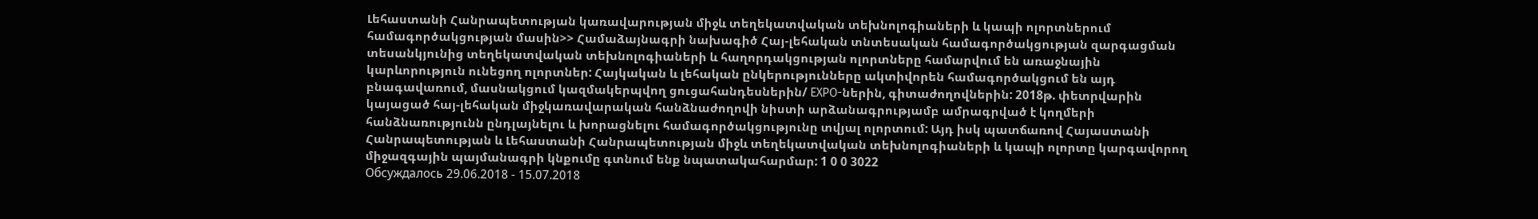Լեհաստանի Հանրապետության կառավարության միջև տեղեկատվական տեխնոլոգիաների և կապի ոլորտներում համագործակցության մասին>> Համաձայնագրի նախագիծ Հայ-լեհական տնտեսական համագործակցության զարգացման տեսանկյունից տեղեկատվական տեխնոլոգիաների և հաղորդակցության ոլորտները համարվում են առաջնային կարևորություն ունեցող ոլորտներ: Հայկական և լեհական ընկերությունները ակտիվորեն համագործակցում են այդ բնագավառում, մասնակցում կազմակերպվող ցուցահանդեսներին/ EXPO-ներին, գիտաժողովներին: 2018թ. փետրվարին կայացած հայ-լեհական միջկառավարական հանձնաժողովի նիստի արձանագրությամբ ամրագրված է կողմերի հանձնառությունն ընդլայնելու և խորացնելու համագործակցությունը տվյալ ոլորտում: Այդ իսկ պատճառով Հայաստանի Հանրապետության և Լեհաստանի Հանրապետության միջև տեղեկատվական տեխնոլոգիաների և կապի ոլորտը կարգավորող միջազգային պայմանագրի կնքումը գտնում ենք նպատակահարմար: 1 0 0 3022
Обсуждалось 29.06.2018 - 15.07.2018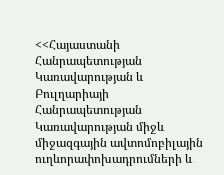<<Հայաստանի Հանրապետության Կառավարության և Բուլղարիայի Հանրապետության Կառավարության միջև միջազգային ավտոմոբիլային ուղևորափոխադրումների և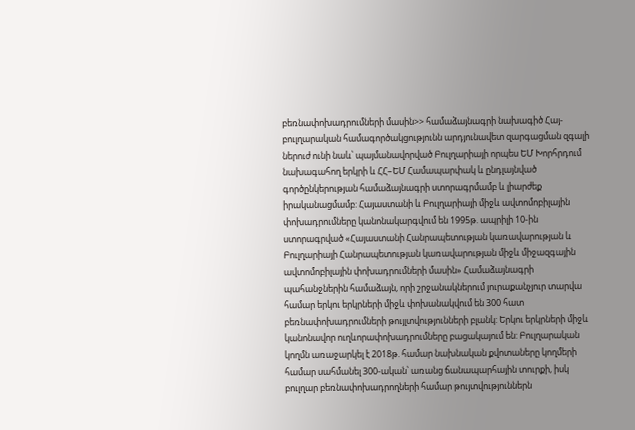բեռնափոխադրումների մասին>> համաձայնագրի նախագիծ Հայ-բուլղարական համագործակցությունն արդյունավետ զարգացման զգալի ներուժ ունի նաև՝ պայմանավորված Բուլղարիայի որպես ԵՄ Խորհրդում նախագահող երկրի և ՀՀ–ԵՄ Համապարփակ և ընդլայնված գործընկերության համաձայնագրի ստորագրմամբ և լիարժեք իրականացմամբ: Հայաստանի և Բուլղարիայի միջև ավտոմոբիլային փոխադրումները կանոնակարգվում են 1995թ. ապրիլի 10-ին ստորագրված «Հայաստանի Հանրապետության կառավարության և Բուլղարիայի Հանրապետության կառավարության միջև միջազգային ավտոմոբիլային փոխադրումների մասին» Համաձայնագրի պահանջներին համաձայն, որի շրջանակներում յուրաքանչյուր տարվա համար երկու երկրների միջև փոխանակվում են 300 հատ բեռնափոխադրումների թույլտվությունների բլանկ: Երկու երկրների միջև կանոնավոր ուղևորափոխադրումները բացակայում են: Բուլղարական կողմն առաջարկել է 2018թ. համար նախնական քվոտաները կողմերի համար սահմանել 300-ական՝ առանց ճանապարհային տուրքի, իսկ բուլղար բեռնափոխադրողների համար թույտվություններն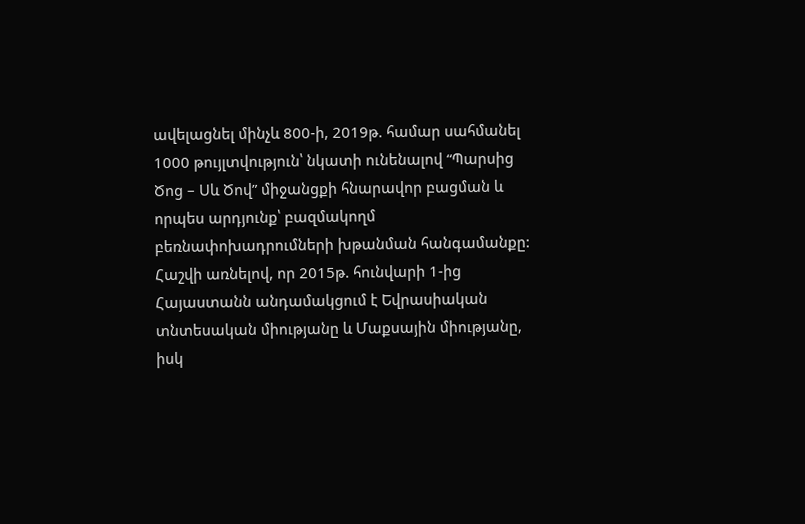ավելացնել մինչև 800-ի, 2019թ. համար սահմանել 1000 թույլտվություն՝ նկատի ունենալով “Պարսից Ծոց – Սև Ծով” միջանցքի հնարավոր բացման և որպես արդյունք՝ բազմակողմ բեռնափոխադրումների խթանման հանգամանքը: Հաշվի առնելով, որ 2015թ. հունվարի 1-ից Հայաստանն անդամակցում է Եվրասիական տնտեսական միությանը և Մաքսային միությանը, իսկ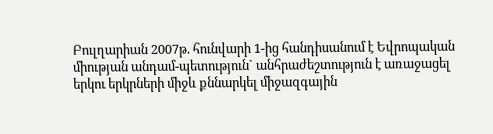Բուլղարիան 2007թ. հունվարի 1-ից հանդիսանում է Եվրոպական միության անդամ-պետություն` անհրաժեշտություն է առաջացել երկու երկրների միջև քննարկել միջազգային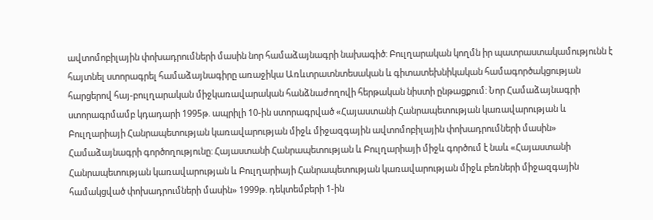ավտոմոբիլային փոխադրումների մասին նոր համաձայնագրի նախագիծ: Բուլղարական կողմն իր պատրաստակամությունն է հայտնել ստորագրել համաձայնագիրը առաջիկա Առևտրատնտեսական և գիտատեխնիկական համագործակցության հարցերով հայ-բուլղարական միջկառավարական հանձնաժողովի հերթական նիստի ընթացքում: Նոր Համաձայնագրի ստորագրմամբ կդադարի 1995թ. ապրիլի 10-ին ստորագրված «Հայաստանի Հանրապետության կառավարության և Բուլղարիայի Հանրապետության կառավարության միջև միջազգային ավտոմոբիլային փոխադրումների մասին» Համաձայնագրի գործողությունը: Հայաստանի Հանրապետության և Բուլղարիայի միջև գործում է նաև «Հայաստանի Հանրապետության կառավարության և Բուլղարիայի Հանրապետության կառավարության միջև բեռների միջազգային համակցված փոխադրումների մասին» 1999թ. դեկտեմբերի 1-ին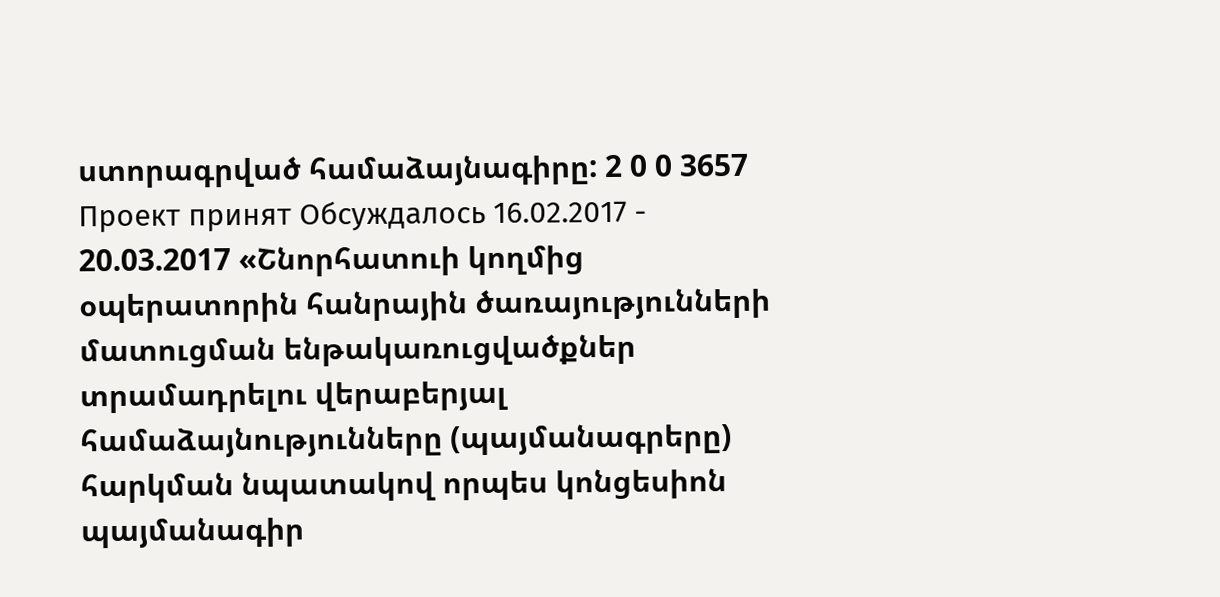ստորագրված համաձայնագիրը: 2 0 0 3657
Проект принят Обсуждалось 16.02.2017 - 20.03.2017 «Շնորհատուի կողմից օպերատորին հանրային ծառայությունների մատուցման ենթակառուցվածքներ տրամադրելու վերաբերյալ համաձայնությունները (պայմանագրերը) հարկման նպատակով որպես կոնցեսիոն պայմանագիր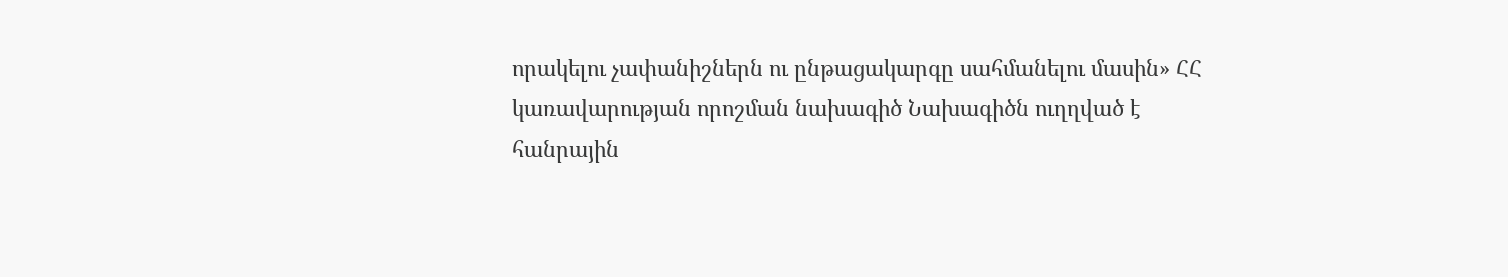որակելու չափանիշներն ու ընթացակարգը սահմանելու մասին» ՀՀ կառավարության որոշման նախագիծ Նախագիծն ուղղված է հանրային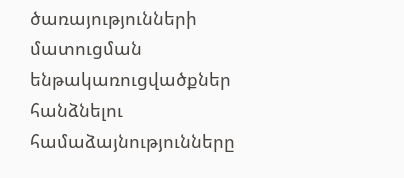ծառայությունների մատուցման ենթակառուցվածքներ հանձնելու համաձայնությունները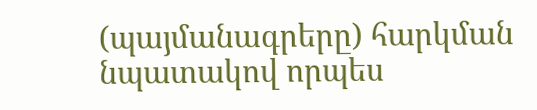(պայմանագրերը) հարկման նպատակով որպես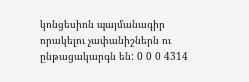կոնցեսիոն պայմանագիր որակելու չափանիշներն ու ընթացակարգն են: 0 0 0 4314